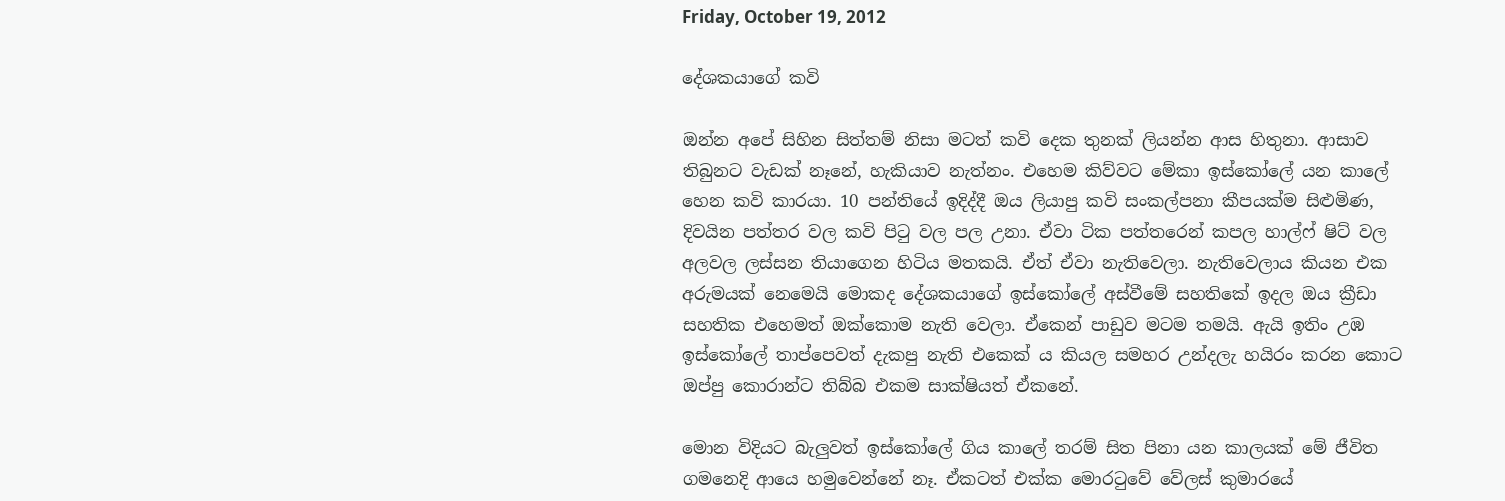Friday, October 19, 2012

දේශකයාගේ කවි

ඔන්න අපේ සිහින සිත්තම් නිසා මටත් කවි දෙක තුනක් ලියන්න ආස හිතුනා. ආසාව තිබුනට වැඩක් නෑනේ, හැකියාව නැත්නං. එහෙම කිව්වට මේකා ඉස්කෝලේ යන කාලේ හෙන කවි කාරයා. 10 පන්තියේ ඉදිද්දී ඔය ලියාපු කවි සංකල්පනා කීපයක්ම සිළුමිණ, දිවයින පත්තර වල කවි පිටු වල පල උනා. ඒවා ටික පත්තරෙන් කපල හාල්ෆ් ෂිට් වල අලවල ලස්සන තියාගෙන හිටිය මතකයි. ඒත් ඒවා නැතිවෙලා. නැතිවෙලාය කියන එක අරුමයක් නෙමෙයි මොකද දේශකයාගේ ඉස්කෝලේ අස්වීමේ සහතිකේ ඉදල ඔය ක්‍රීඩා සහතික එහෙමත් ඔක්කොම නැති වෙලා. ඒකෙන් පාඩුව මටම තමයි. ඇයි ඉතිං උඹ ඉස්කෝලේ තාප්පෙවත් දැකපු නැති එකෙක් ය කියල සමහර උන්දලැ හයිරං කරන කොට ඔප්පු කොරාන්ට තිබ්බ එකම සාක්ෂියත් ඒකනේ.

මොන විදියට බැලුවත් ඉස්කෝලේ ගිය කාලේ තරම් සිත පිනා යන කාලයක් මේ ජීවිත ගමනෙදි ආයෙ හමුවෙන්නේ නෑ. ඒකටත් එක්ක මොරටුවේ වේලස් කුමාරයේ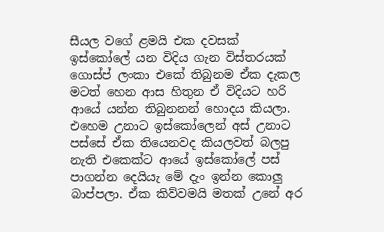සීයල වගේ ළමයි එක දවසක් ඉස්කෝලේ යන විදිය ගැන විස්තරයක් ගොස්ප් ලංකා එකේ තිබුනම ඒක දැකල මටත් හෙන ආස හිතුන ඒ විදියට හරි ආයේ යන්න තිබුනනන් හොදය කියලා. එහෙම උනාට ඉස්කෝලෙන් අස් උනාට පස්සේ ඒක තියෙනවද කියලවත් බලපු නැති එකෙක්ට ආයේ ඉස්කෝලේ පස් පාගන්න දෙයියැ මේ දැං ඉන්න කොලු බාප්පලා. ඒක කිව්වමයි මතක් උනේ අර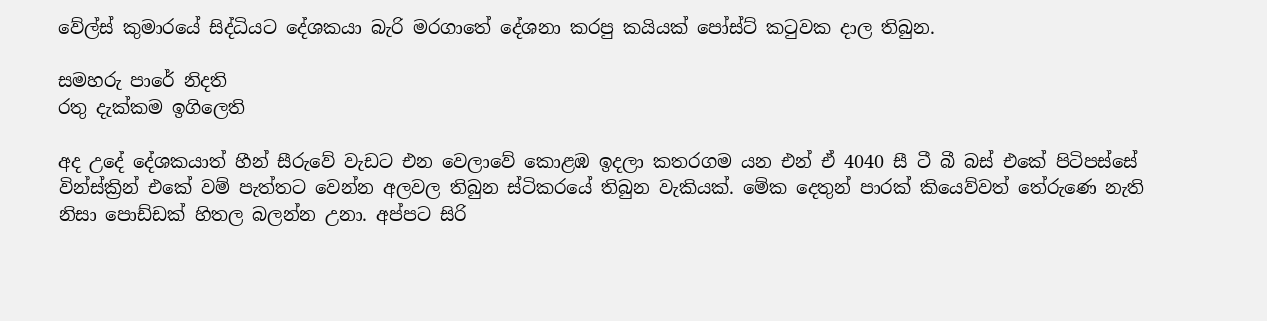වේල්ස් කුමාරයේ සිද්ධියට දේශකයා බැරි මරගාතේ දේශනා කරපු කයියක් පෝස්ට් කටුවක දාල තිබුන.

සමහරු පාරේ නිදති
රතු දැක්කම ඉගිලෙති

අද උදේ දේශකයාත් හීන් සීරුවේ වැඩට එන වෙලාවේ කොළඹ ඉදලා කතරගම යන එන් ඒ 4040 සී ටී බී බස් එකේ පිටිපස්සේ වින්ස්ක්‍රින් එකේ වම් පැත්තට වෙන්න අලවල තිබුන ස්ටිකරයේ තිබුන වැකියක්. මේක දෙතුන් පාරක් කියෙව්වත් තේරුණෙ නැති නිසා පොඩ්ඩක් හිතල බලන්න උනා. අප්පට සිරි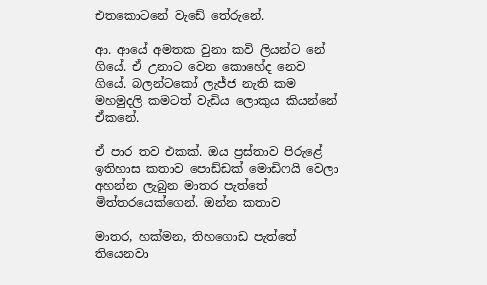එතකොටනේ වැඩේ තේරුනේ.

ආ. ආයේ අමතක වුනා කවි ලියන්ට නේ ගියේ. ඒ උනාට වෙන කොහේද නෙව ගියේ. බලන්ටකෝ ලැජ්ජ නැති කම මහමුදලි කමටත් වැඩිය ලොකුය කියන්නේ ඒකනේ.

ඒ පාර තව එකක්. ඔය ප්‍රස්තාව පිරුළේ ඉතිහාස කතාව පොඩ්ඩක් මොඩිෆයි වෙලා අහන්න ලැබුන මාතර පැත්තේ මිත්තරයෙක්ගෙන්. ඔන්න කතාව

මාතර, හක්මන, තිහගොඩ පැත්තේ තියෙනවා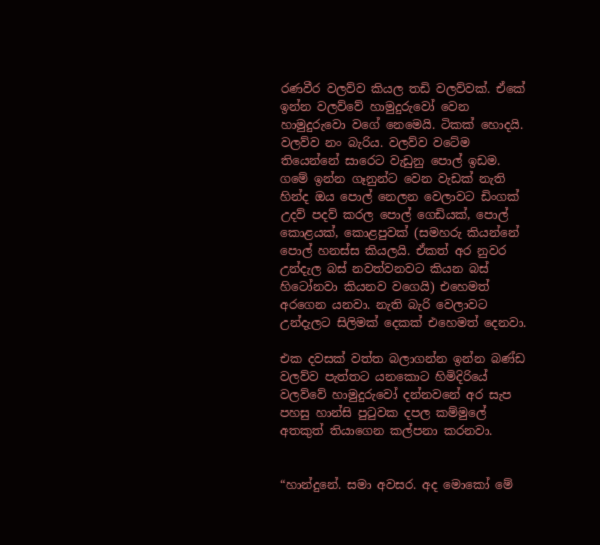රණවීර වලව්ව කියල තඩි වලව්වක්. ඒකේ ඉන්න වලව්වේ හාමුදුරුවෝ වෙන හාමුදුරුවො වගේ නෙමෙයි. ටිකක් හොදයි. වලව්ව නං බැරිය. වලව්ව වටේම තියෙන්නේ සාරෙට වැඩුනු පොල් ඉඩම. ගමේ ඉන්න ගෑනුන්ට වෙන වැඩක් නැති හින්ද ඔය පොල් නෙලන වෙලාවට ඩිංගක් උදව් පදව් කරල පොල් ගෙඩියක්, පොල් කොළයක්, කොළපුවක් (සමහරු කියන්නේ පොල් හනස්ස කියලයි. ඒකත් අර නුවර උන්දැල බස් නවත්වනවට කියන බස් හිටෝනවා කියනව වගෙයි) එහෙමත් අරගෙන යනවා. නැති බැරි වෙලාවට උන්දැලට සිලිමක් දෙකක් එහෙමත් දෙනවා.

එක දවසක් වත්ත බලාගන්න ඉන්න බණ්ඩ වලව්ව පැත්තට යනකොට හිමිදිරියේ වලව්වේ හාමුදුරුවෝ දන්නවනේ අර සැප පහසු හාන්සි පුටුවක දපල කම්මුලේ අතකුත් තියාගෙන කල්පනා කරනවා.


“හාන්දුනේ. සමා අවසර. අද මොකෝ මේ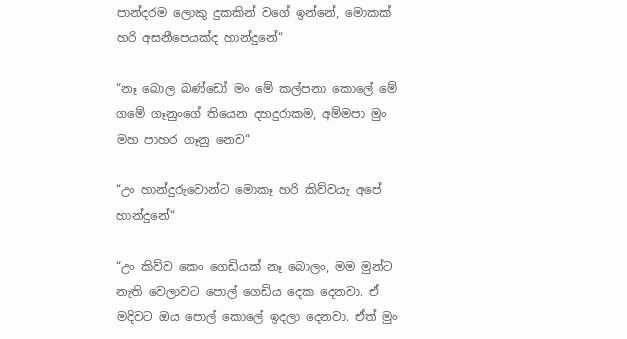පාන්දරම ලොකු දුකකින් වගේ ඉන්නේ, මොකක් හරි අසනීපෙයක්ද හාන්දුනේ“

“නෑ බොල බණ්ඩෝ මං මේ කල්පනා කොලේ මේ ගමේ ගෑනුංගේ තියෙන දහදුරාකම, අම්මපා මුං මහ පාහර ගෑනු නෙව“

“උං හාන්දුරුවොන්ට මොකෑ හරි කිව්වයැ අපේ හාන්දුනේ“

“උං කිව්ව කෙං ගෙඩියක් නෑ බොලං, මම මුන්ට නැති වෙලාවට පොල් ගෙඩිය දෙක දෙනවා. ඒ මදිවට ඔය පොල් කොලේ ඉදලා දෙනවා. ඒත් මුං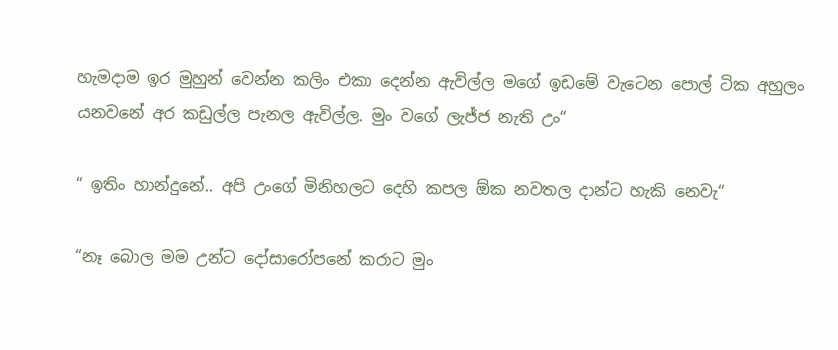හැමදාම ඉර මුහුන් වෙන්න කලිං එකා දෙන්න ඇවිල්ල මගේ ඉඩමේ වැටෙන පොල් ටික අහුලං යනවනේ අර කඩුල්ල පැනල ඇවිල්ල. මුං වගේ ලැජ්ජ නැති උං“

“ ඉතිං හාන්දුනේ.. අපි උංගේ මිනිහලට දෙහි කපල ඕක නවතල දාන්ට හැකි නෙවැ“

“නෑ බොල මම උන්ට දෝසාරෝපනේ කරාට මුං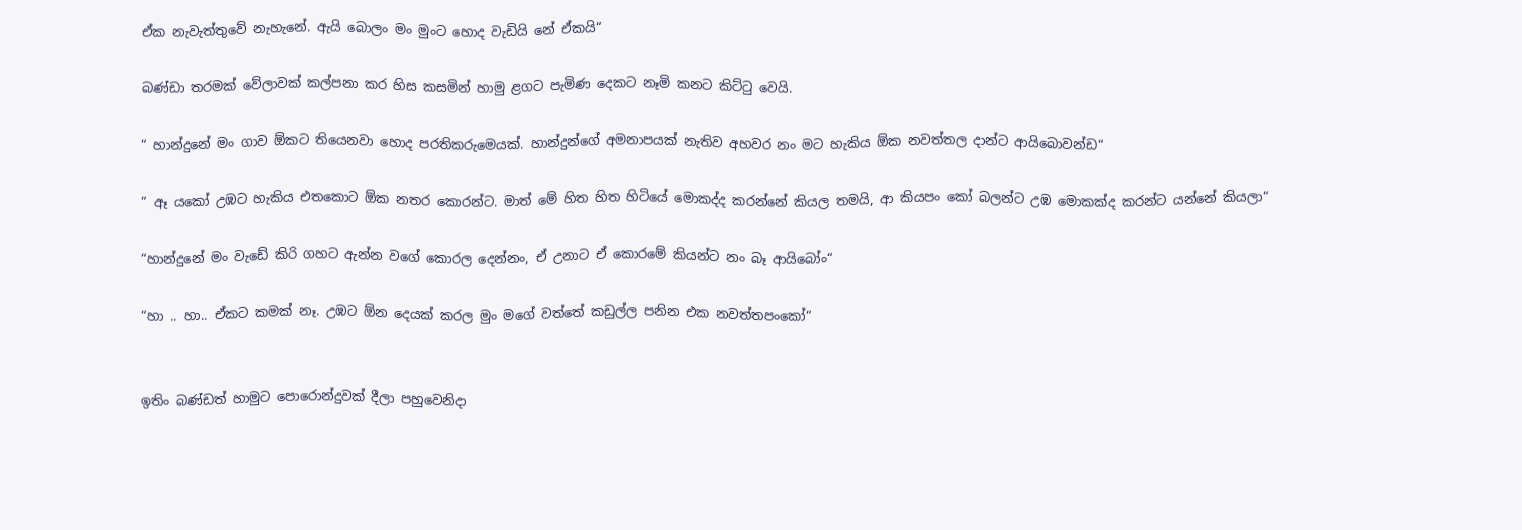ඒක නැවැත්තුවේ නැහැනේ. ඇයි බොලං මං මුංට හොද වැඩියි නේ ඒකයි“

බණ්ඩා තරමක් වේලාවක් කල්පනා කර හිස කසමින් හාමු ළගට පැමිණ දෙකට නෑමි කනට කිට්ටු වෙයි.

“ හාන්දුනේ මං ගාව ඕකට තියෙනවා හොද පරතිකරුමෙයක්. හාන්දුන්ගේ අමනාපයක් නැතිව අහවර නං මට හැකිය ඕක නවත්තල දාන්ට ආයිබොවන්ඩ“

“ ඈ යකෝ උඹට හැකිය එතකොට ඕක නතර කොරන්ට. මාත් මේ හිත හිත හිටියේ මොකද්ද කරන්නේ කියල තමයි, ආ කියපං කෝ බලන්ට උඹ මොකක්ද කරන්ට යන්නේ කියලා“

“හාන්දුනේ මං වැඩේ කිරි ගහට ඇන්න වගේ කොරල දෙන්නං, ඒ උනාට ඒ කොරමේ කියන්ට නං බෑ ආයිබෝං“

“හා .. හා.. ඒකට කමක් නෑ. උඹට ඕන දෙයක් කරල මුං මගේ වත්තේ කඩුල්ල පනින එක නවත්තපංකෝ“


ඉතිං බණ්ඩත් හාමුට පොරොන්දුවක් දීලා පහුවෙනිදා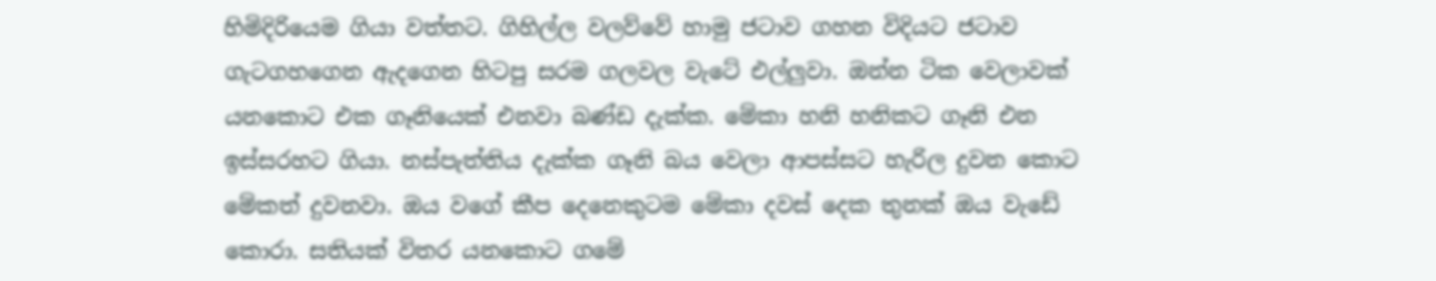හිමිදිරියෙම ගියා වත්තට. ගිහිල්ල වලව්වේ හාමු ජටාව ගහන විදියට ජටාව ගැටගහගෙන ඇදගෙන හිටපු සරම ගලවල වැටේ එල්ලුවා. ඔන්න ටික වෙලාවක් යනකොට එක ගෑනියෙක් එනවා බණ්ඩ දැක්ක. මේකා හනි හනිකට ගෑනි එන ඉස්සරහට ගියා. නස්පැත්තිය දැක්ක ගෑනි බය වෙලා ආපස්සට හැරිල දුවන කොට මේකත් දුවනවා. ඔය වගේ කීප දෙනෙකුටම මේකා දවස් දෙක තුනක් ඔය වැඩේ කොරා. සතියක් විතර යනකොට ගමේ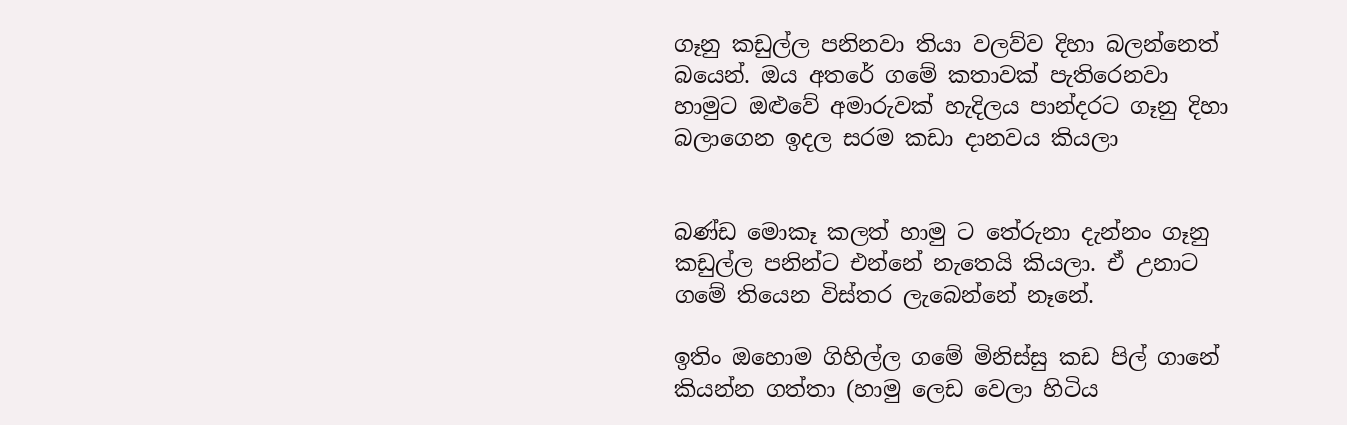ගෑනු කඩුල්ල පනිනවා තියා වලව්ව දිහා බලන්නෙත් බයෙන්. ඔය අතරේ ගමේ කතාවක් පැතිරෙනවා හාමුට ඔළුවේ අමාරුවක් හැදිලය පාන්දරට ගෑනු දිහා බලාගෙන ඉදල සරම කඩා දානවය කියලා


බණ්ඩ මොකෑ කලත් හාමු ට තේරුනා දැන්නං ගෑනු කඩුල්ල පනින්ට එන්නේ නැතෙයි කියලා. ඒ උනාට ගමේ තියෙන විස්තර ලැබෙන්නේ නෑනේ.

ඉතිං ඔහොම ගිහිල්ල ගමේ මිනිස්සු කඩ පිල් ගානේ කියන්න ගත්තා (හාමු ලෙඩ වෙලා හිටිය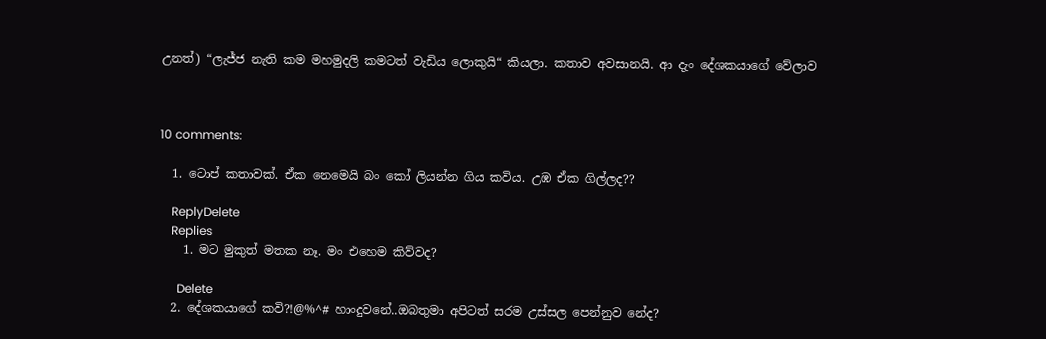උනත්) “ලැජ්ජ නැති කම මහමුදලි කමටත් වැඩිය ලොකුයි“ කියලා. කතාව අවසානයි. ආ දැං දේශකයාගේ වේලාව



10 comments:

  1. ටොප් කතාවක්. ඒක නෙමෙයි බං කෝ ලියන්න ගිය කවිය. උඹ ඒක ගිල්ලද??

    ReplyDelete
    Replies
    1. මට මුකුත් මතක නෑ. මං එහෙම කිව්වද?

      Delete
  2. දේශකයාගේ කවි?!@%^# හාංදුවනේ..ඔබතුමා අපිටත් සරම උස්සල පෙන්නුව නේද?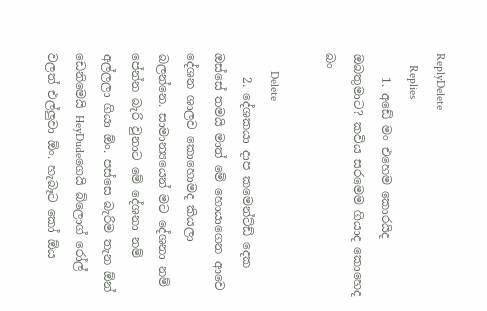ReplyDelete
    Replies
    1. අඩේ මං එහෙම කොරයිද ඔබතුමාට? කවිය සරමෙම ගියාද කොහෙද බං

      Delete
    2. දේශකයා දාප කමෙන්ට්ඩ් දෙක ඔස්සේ තමයි මාත් මේ හොයාගෙන ආවෙ දේශන ශාලව කොහොමද කියලා බලන්නෙ. සාමාන්‍යයෙන් මට දේශනා නම් පේන්න බැරි වුනාට මේ දේශනා නම් අල්ලලා ගියා ඕං. පස්සෙ බැරිම තැන ඕන් ඩෙනිමෙයි HeyDudeගෙයි බ්ලොග් රෝල් වලත් එල්ලුවා ඕං. හැබෑට කෝ ඕය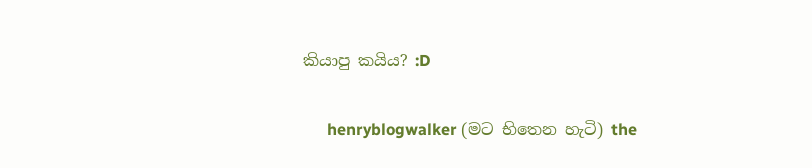කියාපු කයිය? :D

      henryblogwalker (මට භිතෙන හැටි) the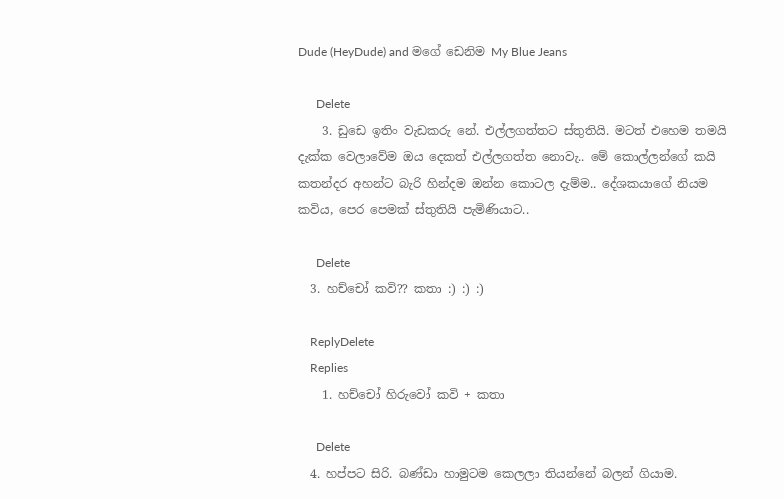Dude (HeyDude) and මගේ ඩෙනිම My Blue Jeans

      Delete
    3. ඩුඩෙ ඉතිං වැඩකරු නේ. එල්ලගත්තට ස්තුතියි. මටත් එහෙම තමයි දැක්ක වෙලාවේම ඔය දෙකත් එල්ලගත්ත නොවැ.. මේ කොල්ලන්ගේ කයි කතන්දර අහන්ට බැරි හින්දම ඔන්න කොටල දැම්ම.. දේශකයාගේ නියම කවිය, පෙර පෙමක් ස්තුතියි පැමිණියාට..

      Delete
  3. හච්චෝ කවි?? කතා :) :) :)

    ReplyDelete
    Replies
    1. හච්චෝ හිරුවෝ කවි + කතා

      Delete
  4. හප්පට සිරි. බණ්ඩා හාමුටම කෙලලා තියන්නේ බලන් ගියාම.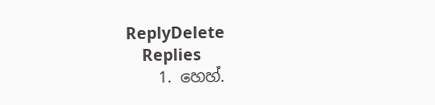ReplyDelete
    Replies
    1. හෙහ්.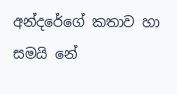අන්දරේගේ කතාව හා සමයි නේ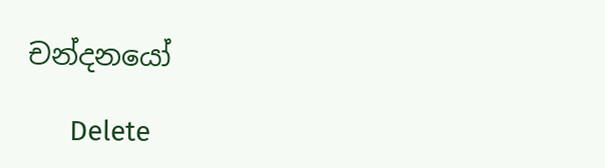චන්දනයෝ

      Delete